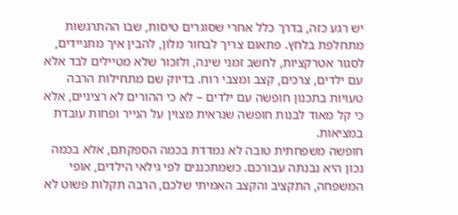יש רגע כזה, בדרך כלל אחרי שסוגרים טיסות, שבו ההתרגשות מתחלפת בלחץ. פתאום צריך לבחור מלון, להבין איך מתניידים, לסגור אטרקציות, לחשב זמני שינה, ולזכור שלא מטיילים לבד אלא עם ילדים, צרכים, קצב ומצבי רוח. בדיוק שם מתחילות הרבה טעויות בתכנון חופשה עם ילדים – לא כי ההורים לא רציניים, אלא כי קל מאוד לבנות חופשה שנראית מצוין על הנייר ופחות עובדת במציאות.
חופשה משפחתית טובה לא נמדדת בכמה הספקתם, אלא בכמה נכון היא נבנתה עבורכם. כשמתכננים לפי גילאי הילדים, אופי המשפחה, התקציב והקצב האמיתי שלכם, הרבה תקלות פשוט לא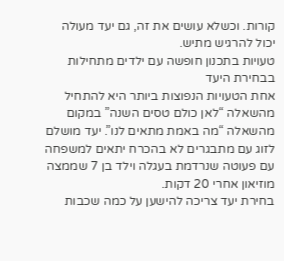קורות. וכשלא עושים את זה, גם יעד מעולה יכול להרגיש מתיש.
טעויות בתכנון חופשה עם ילדים מתחילות בבחירת היעד
אחת הטעויות הנפוצות ביותר היא להתחיל מהשאלה “לאן כולם טסים השנה” במקום מהשאלה “מה באמת מתאים לנו”. יעד מושלם לזוג עם מתבגרים לא בהכרח יתאים למשפחה עם פעוטה שנרדמת בעגלה וילד בן 7 שממצה מוזיאון אחרי 20 דקות.
בחירת יעד צריכה להישען על כמה שכבות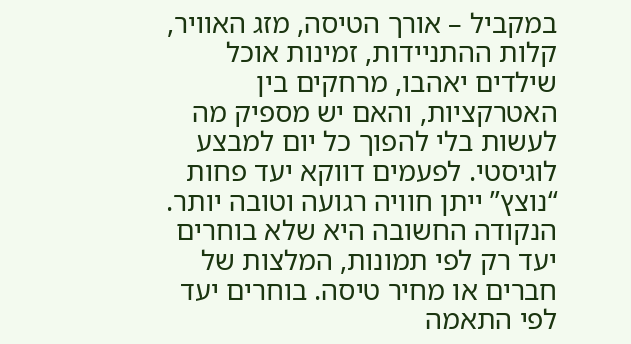במקביל – אורך הטיסה, מזג האוויר, קלות ההתניידות, זמינות אוכל שילדים יאהבו, מרחקים בין האטרקציות, והאם יש מספיק מה לעשות בלי להפוך כל יום למבצע לוגיסטי. לפעמים דווקא יעד פחות “נוצץ” ייתן חוויה רגועה וטובה יותר.
הנקודה החשובה היא שלא בוחרים יעד רק לפי תמונות, המלצות של חברים או מחיר טיסה. בוחרים יעד לפי התאמה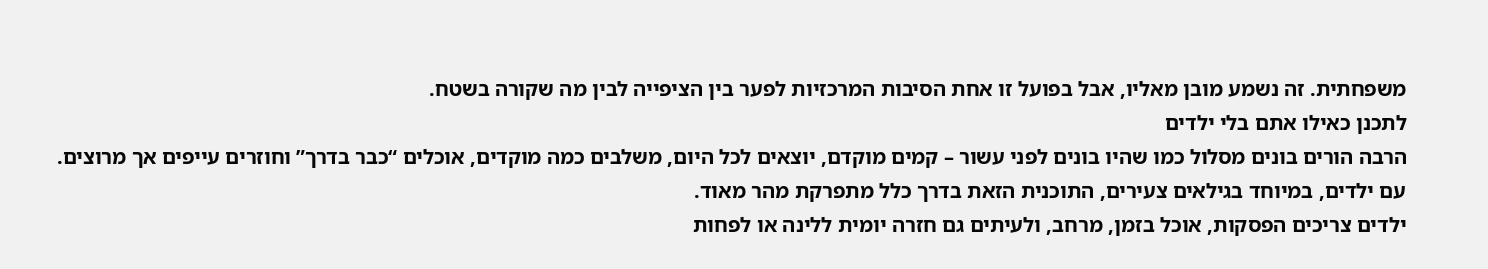משפחתית. זה נשמע מובן מאליו, אבל בפועל זו אחת הסיבות המרכזיות לפער בין הציפייה לבין מה שקורה בשטח.
לתכנן כאילו אתם בלי ילדים
הרבה הורים בונים מסלול כמו שהיו בונים לפני עשור – קמים מוקדם, יוצאים לכל היום, משלבים כמה מוקדים, אוכלים “כבר בדרך” וחוזרים עייפים אך מרוצים. עם ילדים, במיוחד בגילאים צעירים, התוכנית הזאת בדרך כלל מתפרקת מהר מאוד.
ילדים צריכים הפסקות, אוכל בזמן, מרחב, ולעיתים גם חזרה יומית ללינה או לפחות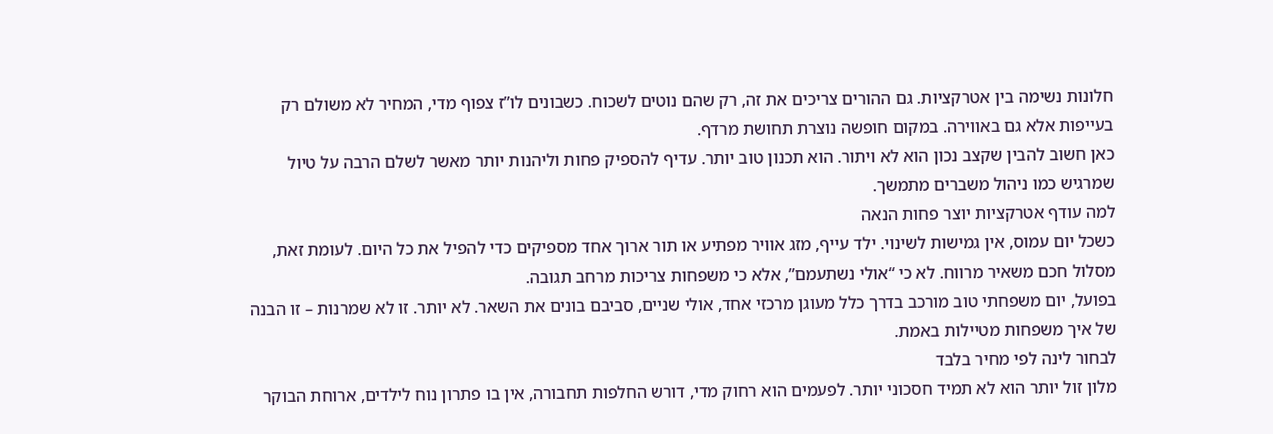חלונות נשימה בין אטרקציות. גם ההורים צריכים את זה, רק שהם נוטים לשכוח. כשבונים לו”ז צפוף מדי, המחיר לא משולם רק בעייפות אלא גם באווירה. במקום חופשה נוצרת תחושת מרדף.
כאן חשוב להבין שקצב נכון הוא לא ויתור. הוא תכנון טוב יותר. עדיף להספיק פחות וליהנות יותר מאשר לשלם הרבה על טיול שמרגיש כמו ניהול משברים מתמשך.
למה עודף אטרקציות יוצר פחות הנאה
כשכל יום עמוס, אין גמישות לשינוי. ילד עייף, מזג אוויר מפתיע או תור ארוך אחד מספיקים כדי להפיל את כל היום. לעומת זאת, מסלול חכם משאיר מרווח. לא כי “אולי נשתעמם”, אלא כי משפחות צריכות מרחב תגובה.
בפועל, יום משפחתי טוב מורכב בדרך כלל מעוגן מרכזי אחד, אולי שניים, סביבם בונים את השאר. לא יותר. זו לא שמרנות – זו הבנה של איך משפחות מטיילות באמת.
לבחור לינה לפי מחיר בלבד
מלון זול יותר הוא לא תמיד חסכוני יותר. לפעמים הוא רחוק מדי, דורש החלפות תחבורה, אין בו פתרון נוח לילדים, ארוחת הבוקר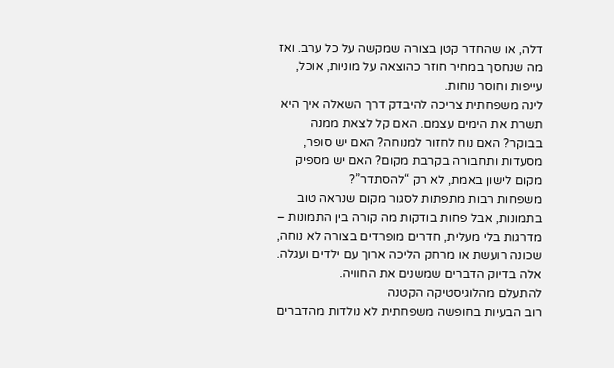דלה, או שהחדר קטן בצורה שמקשה על כל ערב. ואז מה שנחסך במחיר חוזר כהוצאה על מוניות, אוכל, עייפות וחוסר נוחות.
לינה משפחתית צריכה להיבדק דרך השאלה איך היא תשרת את הימים עצמם. האם קל לצאת ממנה בבוקר? האם נוח לחזור למנוחה? האם יש סופר, מסעדות ותחבורה בקרבת מקום? האם יש מספיק מקום לישון באמת, לא רק “להסתדר”?
משפחות רבות מתפתות לסגור מקום שנראה טוב בתמונות, אבל פחות בודקות מה קורה בין התמונות – מדרגות בלי מעלית, חדרים מופרדים בצורה לא נוחה, שכונה רועשת או מרחק הליכה ארוך עם ילדים ועגלה. אלה בדיוק הדברים שמשנים את החוויה.
להתעלם מהלוגיסטיקה הקטנה
רוב הבעיות בחופשה משפחתית לא נולדות מהדברים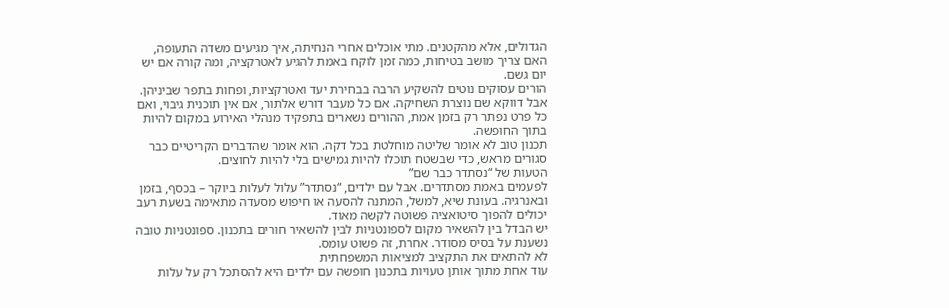הגדולים, אלא מהקטנים. מתי אוכלים אחרי הנחיתה, איך מגיעים משדה התעופה, האם צריך מושב בטיחות, כמה זמן לוקח באמת להגיע לאטרקציה, ומה קורה אם יש יום גשם.
הורים עסוקים נוטים להשקיע הרבה בבחירת יעד ואטרקציות, ופחות בתפר שביניהן. אבל דווקא שם נוצרת השחיקה. אם כל מעבר דורש אלתור, אם אין תוכנית גיבוי, ואם כל פרט נפתר רק בזמן אמת, ההורים נשארים בתפקיד מנהלי האירוע במקום להיות בתוך החופשה.
תכנון טוב לא אומר שליטה מוחלטת בכל דקה. הוא אומר שהדברים הקריטיים כבר סגורים מראש, כדי שבשטח תוכלו להיות גמישים בלי להיות לחוצים.
הטעות של “נסתדר כבר שם”
לפעמים באמת מסתדרים. אבל עם ילדים, “נסתדר” עלול לעלות ביוקר – בכסף, בזמן ובאנרגיה. בעונת שיא, למשל, המתנה להסעה או חיפוש מסעדה מתאימה בשעת רעב יכולים להפוך סיטואציה פשוטה לקשה מאוד.
יש הבדל בין להשאיר מקום לספונטניות לבין להשאיר חורים בתכנון. ספונטניות טובה נשענת על בסיס מסודר. אחרת, זה פשוט עומס.
לא להתאים את התקציב למציאות המשפחתית
עוד אחת מתוך אותן טעויות בתכנון חופשה עם ילדים היא להסתכל רק על עלות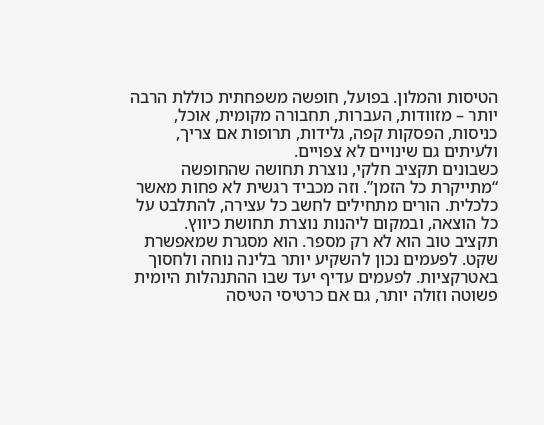הטיסות והמלון. בפועל, חופשה משפחתית כוללת הרבה יותר – מזוודות, העברות, תחבורה מקומית, אוכל, כניסות, הפסקות קפה, גלידות, תרופות אם צריך, ולעיתים גם שינויים לא צפויים.
כשבונים תקציב חלקי, נוצרת תחושה שהחופשה “מתייקרת כל הזמן”. וזה מכביד רגשית לא פחות מאשר כלכלית. הורים מתחילים לחשב כל עצירה, להתלבט על כל הוצאה, ובמקום ליהנות נוצרת תחושת כיווץ.
תקציב טוב הוא לא רק מספר. הוא מסגרת שמאפשרת שקט. לפעמים נכון להשקיע יותר בלינה נוחה ולחסוך באטרקציות. לפעמים עדיף יעד שבו ההתנהלות היומית פשוטה וזולה יותר, גם אם כרטיסי הטיסה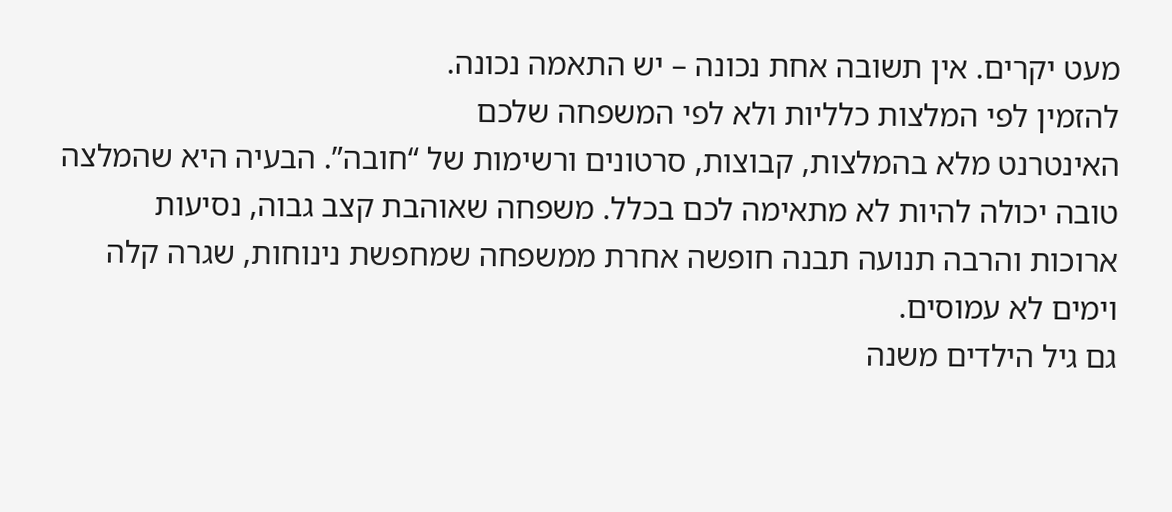מעט יקרים. אין תשובה אחת נכונה – יש התאמה נכונה.
להזמין לפי המלצות כלליות ולא לפי המשפחה שלכם
האינטרנט מלא בהמלצות, קבוצות, סרטונים ורשימות של “חובה”. הבעיה היא שהמלצה טובה יכולה להיות לא מתאימה לכם בכלל. משפחה שאוהבת קצב גבוה, נסיעות ארוכות והרבה תנועה תבנה חופשה אחרת ממשפחה שמחפשת נינוחות, שגרה קלה וימים לא עמוסים.
גם גיל הילדים משנה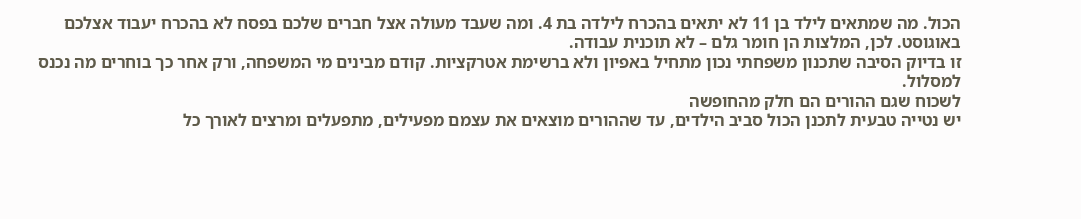הכול. מה שמתאים לילד בן 11 לא יתאים בהכרח לילדה בת 4. ומה שעבד מעולה אצל חברים שלכם בפסח לא בהכרח יעבוד אצלכם באוגוסט. לכן, המלצות הן חומר גלם – לא תוכנית עבודה.
זו בדיוק הסיבה שתכנון משפחתי נכון מתחיל באפיון ולא ברשימת אטרקציות. קודם מבינים מי המשפחה, ורק אחר כך בוחרים מה נכנס למסלול.
לשכוח שגם ההורים הם חלק מהחופשה
יש נטייה טבעית לתכנן הכול סביב הילדים, עד שההורים מוצאים את עצמם מפעילים, מתפעלים ומרצים לאורך כל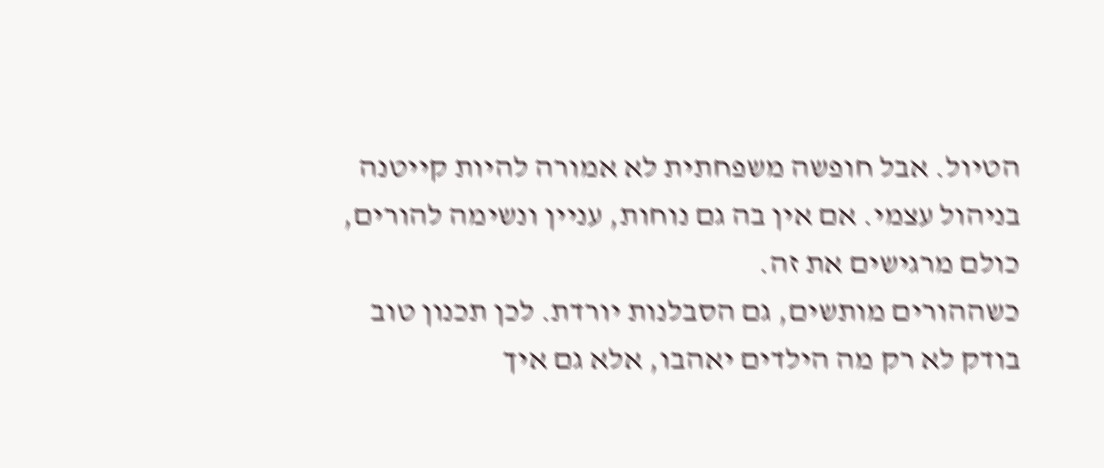הטיול. אבל חופשה משפחתית לא אמורה להיות קייטנה בניהול עצמי. אם אין בה גם נוחות, עניין ונשימה להורים, כולם מרגישים את זה.
כשההורים מותשים, גם הסבלנות יורדת. לכן תכנון טוב בודק לא רק מה הילדים יאהבו, אלא גם איך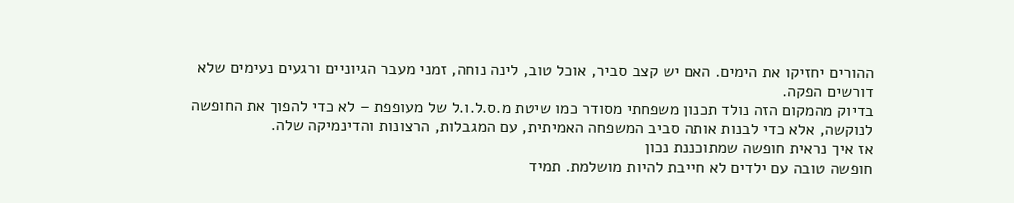ההורים יחזיקו את הימים. האם יש קצב סביר, אוכל טוב, לינה נוחה, זמני מעבר הגיוניים ורגעים נעימים שלא דורשים הפקה.
בדיוק מהמקום הזה נולד תכנון משפחתי מסודר כמו שיטת מ.ס.ל.ו.ל של מעופפת – לא כדי להפוך את החופשה לנוקשה, אלא כדי לבנות אותה סביב המשפחה האמיתית, עם המגבלות, הרצונות והדינמיקה שלה.
אז איך נראית חופשה שמתוכננת נכון
חופשה טובה עם ילדים לא חייבת להיות מושלמת. תמיד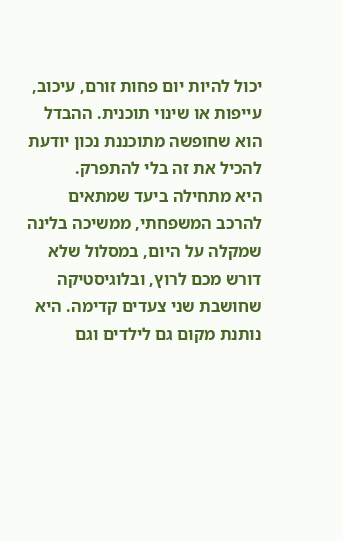יכול להיות יום פחות זורם, עיכוב, עייפות או שינוי תוכנית. ההבדל הוא שחופשה מתוכננת נכון יודעת להכיל את זה בלי להתפרק.
היא מתחילה ביעד שמתאים להרכב המשפחתי, ממשיכה בלינה שמקלה על היום, במסלול שלא דורש מכם לרוץ, ובלוגיסטיקה שחושבת שני צעדים קדימה. היא נותנת מקום גם לילדים וגם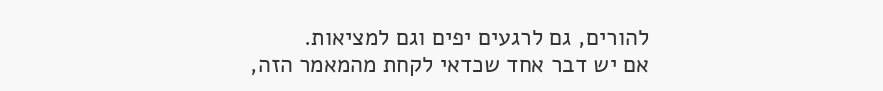להורים, גם לרגעים יפים וגם למציאות.
אם יש דבר אחד שכדאי לקחת מהמאמר הזה,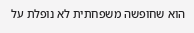הוא שחופשה משפחתית לא נופלת על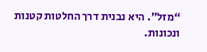“מזל”. היא נבנית דרך החלטות קטנות ונכונות.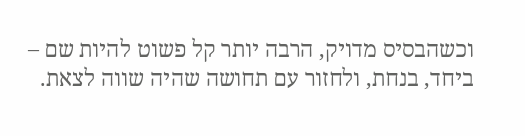וכשהבסיס מדויק, הרבה יותר קל פשוט להיות שם – ביחד, בנחת, ולחזור עם תחושה שהיה שווה לצאת.